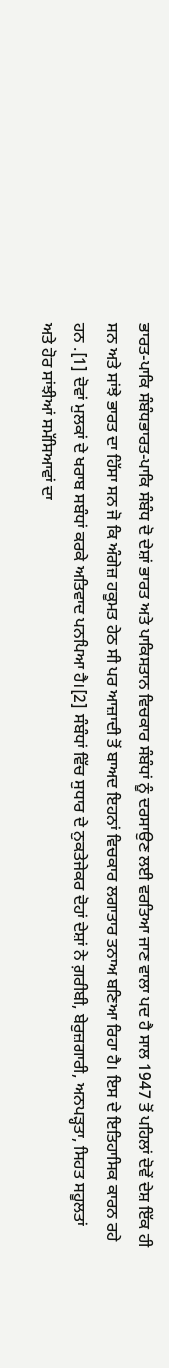ਭਾਰਤ-ਪਾਕਿ ਸੰਬੰਧਭਾਰਤ-ਪਾਕਿ ਸੰਬੰਧ ਦੋ ਦੇਸ਼ਾਂ ਭਾਰਤ ਅਤੇ ਪਾਕਿਸਤਾਨ ਵਿਚਕਾਰ ਸੰਬੰਧਾਂ ਨੂੰ ਦਰਸਾਉਣ ਲਈ ਵਰਤਿਆ ਜਾਣ ਵਾਲਾ ਪਦ ਹੈ ਸਾਲ 1947 ਤੋਂ ਪਹਿਲਾਂ ਦੋਵੇਂ ਦੇਸ਼ ਇੱਕ ਹੀ ਸਨ ਅਤੇ ਸਾਂਝੇ ਭਾਰਤ ਦਾ ਹਿੱਸਾ ਸਨ ਜੋ ਕਿ ਅੰਗੇਜ਼ ਹਕੂਮਤ ਹੇਠ ਸੀ ਪਰ ਆਜ਼ਾਦੀ ਤੋਂ ਬਾਅਦ ਇਹਨਾਂ ਵਿਚਕਾਰ ਲਗਾਤਾਰ ਤਨਾਅ ਬਣਿਆ ਰਿਹਾ ਹੈ। ਇਸ ਦੇ ਇਤਿਹਾਸਿਕ ਕਾਰਨ ਰਹੇ ਹਨ .[1] ਦੋਵਾਂ ਮੁਲਕਾਂ ਦੇ ਖਰਾਬ ਸਬੰਧਾਂ ਕਰਕੇ ਅਤਿਵਾਦ ਪਨਪਿਆ ਹੈ।[2] ਸੰਬੰਧਾਂ ਵਿੱਚ ਸੁਧਾਰ ਦੇ ਨੁਕਤੇਜੇਕਰ ਦੋਹਾਂ ਦੇਸ਼ਾਂ ਨੇ ਗ਼ਰੀਬੀ, ਬੇਰੁਜ਼ਗਾਰੀ, ਅਨਪੜ੍ਹਤਾ, ਸਿਹਤ ਸਹੂਲਤਾਂ ਅਤੇ ਹੋਰ ਸਾਂਝੀਆਂ ਸਮੱਸਿਆਵਾਂ ਦਾ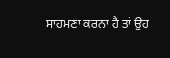ਸਾਹਮਣਾ ਕਰਨਾ ਹੈ ਤਾਂ ਉਹ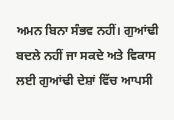ਅਮਨ ਬਿਨਾ ਸੰਭਵ ਨਹੀਂ। ਗੁਆਂਢੀ ਬਦਲੇ ਨਹੀਂ ਜਾ ਸਕਦੇ ਅਤੇ ਵਿਕਾਸ ਲਈ ਗੁਆਂਢੀ ਦੇਸ਼ਾਂ ਵਿੱਚ ਆਪਸੀ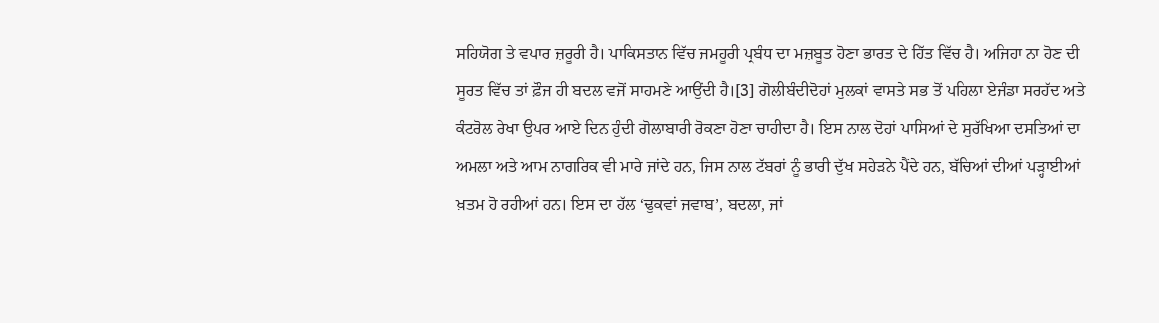ਸਹਿਯੋਗ ਤੇ ਵਪਾਰ ਜ਼ਰੂਰੀ ਹੈ। ਪਾਕਿਸਤਾਨ ਵਿੱਚ ਜਮਹੂਰੀ ਪ੍ਰਬੰਧ ਦਾ ਮਜ਼ਬੂਤ ਹੋਣਾ ਭਾਰਤ ਦੇ ਹਿੱਤ ਵਿੱਚ ਹੈ। ਅਜਿਹਾ ਨਾ ਹੋਣ ਦੀ ਸੂਰਤ ਵਿੱਚ ਤਾਂ ਫ਼ੌਜ ਹੀ ਬਦਲ ਵਜੋਂ ਸਾਹਮਣੇ ਆਉਂਦੀ ਹੈ।[3] ਗੋਲੀਬੰਦੀਦੋਹਾਂ ਮੁਲਕਾਂ ਵਾਸਤੇ ਸਭ ਤੋਂ ਪਹਿਲਾ ਏਜੰਡਾ ਸਰਹੱਦ ਅਤੇ ਕੰਟਰੋਲ ਰੇਖਾ ਉਪਰ ਆਏ ਦਿਨ ਹੁੰਦੀ ਗੋਲਾਬਾਰੀ ਰੋਕਣਾ ਹੋਣਾ ਚਾਹੀਦਾ ਹੈ। ਇਸ ਨਾਲ ਦੋਹਾਂ ਪਾਸਿਆਂ ਦੇ ਸੁਰੱਖਿਆ ਦਸਤਿਆਂ ਦਾ ਅਮਲਾ ਅਤੇ ਆਮ ਨਾਗਰਿਕ ਵੀ ਮਾਰੇ ਜਾਂਦੇ ਹਨ, ਜਿਸ ਨਾਲ ਟੱਬਰਾਂ ਨੂੰ ਭਾਰੀ ਦੁੱਖ ਸਹੇੜਨੇ ਪੈਂਦੇ ਹਨ, ਬੱਚਿਆਂ ਦੀਆਂ ਪੜ੍ਹਾਈਆਂ ਖ਼ਤਮ ਹੋ ਰਹੀਆਂ ਹਨ। ਇਸ ਦਾ ਹੱਲ ‘ਢੁਕਵਾਂ ਜਵਾਬ’, ਬਦਲਾ, ਜਾਂ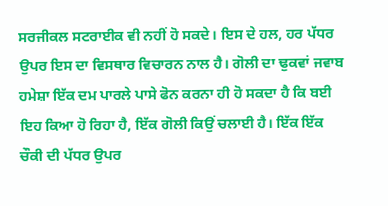ਸਰਜੀਕਲ ਸਟਰਾਈਕ ਵੀ ਨਹੀਂ ਹੋ ਸਕਦੇ। ਇਸ ਦੇ ਹਲ, ਹਰ ਪੱਧਰ ਉਪਰ ਇਸ ਦਾ ਵਿਸਥਾਰ ਵਿਚਾਰਨ ਨਾਲ ਹੈ। ਗੋਲੀ ਦਾ ਢੁਕਵਾਂ ਜਵਾਬ ਹਮੇਸ਼ਾ ਇੱਕ ਦਮ ਪਾਰਲੇ ਪਾਸੇ ਫੋਨ ਕਰਨਾ ਹੀ ਹੋ ਸਕਦਾ ਹੈ ਕਿ ਬਈ ਇਹ ਕਿਆ ਹੋ ਰਿਹਾ ਹੈ, ਇੱਕ ਗੋਲੀ ਕਿਉਂ ਚਲਾਈ ਹੈ। ਇੱਕ ਇੱਕ ਚੌਕੀ ਦੀ ਪੱਧਰ ਉਪਰ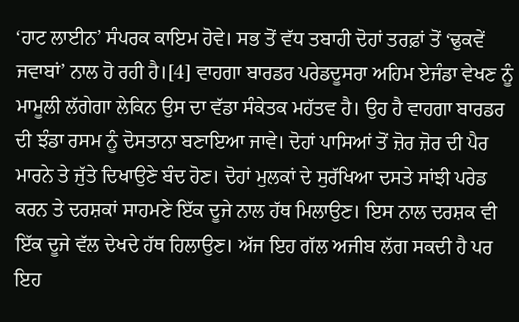‘ਹਾਟ ਲਾਈਨ’ ਸੰਪਰਕ ਕਾਇਮ ਹੋਵੇ। ਸਭ ਤੋਂ ਵੱਧ ਤਬਾਹੀ ਦੋਹਾਂ ਤਰਫ਼ਾਂ ਤੋਂ ‘ਢੁਕਵੇਂ ਜਵਾਬਾਂ’ ਨਾਲ ਹੋ ਰਹੀ ਹੈ।[4] ਵਾਹਗਾ ਬਾਰਡਰ ਪਰੇਡਦੂਸਰਾ ਅਹਿਮ ਏਜੰਡਾ ਵੇਖਣ ਨੂੰ ਮਾਮੂਲੀ ਲੱਗੇਗਾ ਲੇਕਿਨ ਉਸ ਦਾ ਵੱਡਾ ਸੰਕੇਤਕ ਮਹੱਤਵ ਹੈ। ਉਹ ਹੈ ਵਾਹਗਾ ਬਾਰਡਰ ਦੀ ਝੰਡਾ ਰਸਮ ਨੂੰ ਦੋਸਤਾਨਾ ਬਣਾਇਆ ਜਾਵੇ। ਦੋਹਾਂ ਪਾਸਿਆਂ ਤੋਂ ਜ਼ੋਰ ਜ਼ੋਰ ਦੀ ਪੈਰ ਮਾਰਨੇ ਤੇ ਜੁੱਤੇ ਦਿਖਾਉਣੇ ਬੰਦ ਹੋਣ। ਦੋਹਾਂ ਮੁਲਕਾਂ ਦੇ ਸੁਰੱਖਿਆ ਦਸਤੇ ਸਾਂਝੀ ਪਰੇਡ ਕਰਨ ਤੇ ਦਰਸ਼ਕਾਂ ਸਾਹਮਣੇ ਇੱਕ ਦੂਜੇ ਨਾਲ ਹੱਥ ਮਿਲਾਉਣ। ਇਸ ਨਾਲ ਦਰਸ਼ਕ ਵੀ ਇੱਕ ਦੂਜੇ ਵੱਲ ਦੇਖਦੇ ਹੱਥ ਹਿਲਾਉਣ। ਅੱਜ ਇਹ ਗੱਲ ਅਜੀਬ ਲੱਗ ਸਕਦੀ ਹੈ ਪਰ ਇਹ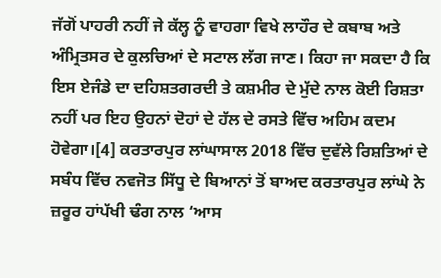ਜੱਗੋਂ ਪਾਹਰੀ ਨਹੀਂ ਜੇ ਕੱਲ੍ਹ ਨੂੰ ਵਾਹਗਾ ਵਿਖੇ ਲਾਹੌਰ ਦੇ ਕਬਾਬ ਅਤੇ ਅੰਮ੍ਰਿਤਸਰ ਦੇ ਕੁਲਚਿਆਂ ਦੇ ਸਟਾਲ ਲੱਗ ਜਾਣ। ਕਿਹਾ ਜਾ ਸਕਦਾ ਹੈ ਕਿ ਇਸ ਏਜੰਡੇ ਦਾ ਦਹਿਸ਼ਤਗਰਦੀ ਤੇ ਕਸ਼ਮੀਰ ਦੇ ਮੁੱਦੇ ਨਾਲ ਕੋਈ ਰਿਸ਼ਤਾ ਨਹੀਂ ਪਰ ਇਹ ਉਹਨਾਂ ਦੋਹਾਂ ਦੇ ਹੱਲ ਦੇ ਰਸਤੇ ਵਿੱਚ ਅਹਿਮ ਕਦਮ ਹੋਵੇਗਾ।[4] ਕਰਤਾਰਪੁਰ ਲਾਂਘਾਸਾਲ 2018 ਵਿੱਚ ਦੁਵੱਲੇ ਰਿਸ਼ਤਿਆਂ ਦੇ ਸਬੰਧ ਵਿੱਚ ਨਵਜੋਤ ਸਿੱਧੂ ਦੇ ਬਿਆਨਾਂ ਤੋਂ ਬਾਅਦ ਕਰਤਾਰਪੁਰ ਲਾਂਘੇ ਨੇ ਜ਼ਰੂਰ ਹਾਂਪੱਖੀ ਢੰਗ ਨਾਲ ‘ਆਸ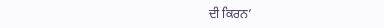ਦੀ ਕਿਰਨ’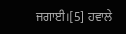ਜਗਾਈ।[5] ਹਵਾਲੇ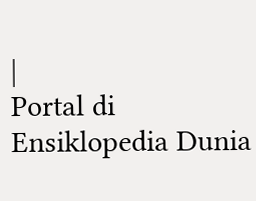|
Portal di Ensiklopedia Dunia